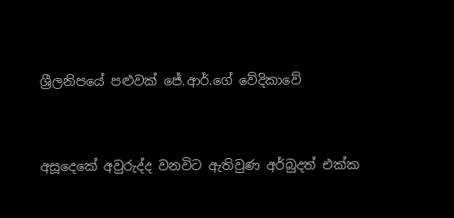ශ්‍රීලනිපයේ පළුවක් ජේ.ආර්.ගේ වේදිකාවේ


අසූදෙකේ අවුරුද්ද වනවිට ඇතිවුණ අර්බුදත් එක්ක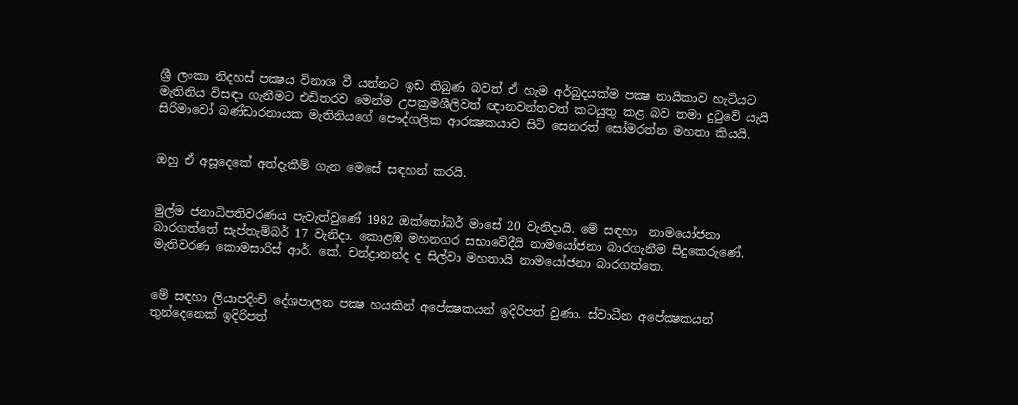ශ්‍රී ලංකා නිදහස් පක්‍ෂය විනාශ වී යන්නට ඉඩ තිබුණ බවත් ඒ හැම අර්බුදයක්ම පක්‍ෂ නායිකාව හැටියට මැතිනිය විසඳා ගැනීමට එඩිතරව මෙන්ම උපක්‍රමශීලිවත් ඥානවන්තවත් කටයුතු කළ බව තමා දුටුවේ යැයි සිරිමාවෝ බණ්ඩාරනායක මැතිනියගේ පෞද්ගලික ආරක්‍ෂකයාව සිටි සෙනරත් සෝමරත්න මහතා කියයි.


ඔහු ඒ අසූදෙකේ අත්දැකීම් ගැන මෙසේ සඳහන් කරයි.


මුල්ම ජනාධිපතිවරණය පැවැත්වුණේ 1982 ඔක්තෝබර් මාසේ 20 වැනිදායි. මේ සඳහා  නාමයෝජනා බාරගත්තේ සැප්තැම්බර් 17 වැනිදා. කොළඹ මහනගර සභාවේදීයි නාමයෝජනා බාරගැනීම සිදුකෙරුණේ. මැතිවරණ කොමසාරිස් ආර්. කේ. චන්ද්‍රානන්ද ද සිල්වා මහතායි නාමයෝජනා බාරගත්තෙ.


මේ සඳහා ලියාපදිංචි දේශපාලන පක්‍ෂ හයකින් අපේක්‍ෂකයන් ඉදිරිපත් වුණා. ස්වාධීන අපේක්‍ෂකයන් තුන්දෙනෙක් ඉදිරිපත්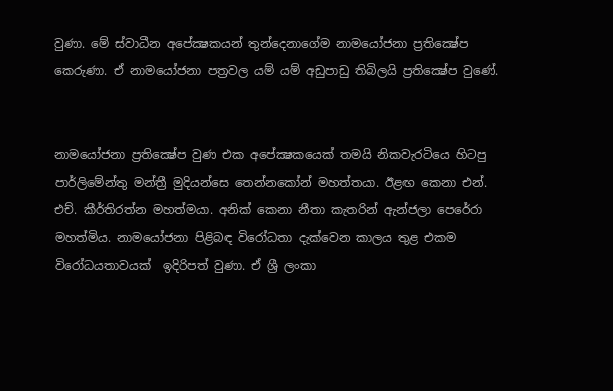වුණා. මේ ස්වාධීන අපේක්‍ෂකයන් තුන්දෙනාගේම නාමයෝජනා ප්‍රතික්‍ෂේප කෙරුණා. ඒ නාමයෝජනා පත්‍රවල යම් යම් අඩුපාඩු තිබිලයි ප්‍රතික්‍ෂේප වුණේ.


නාමයෝජනා ප්‍රතික්‍ෂේප වුණ එක අපේක්‍ෂකයෙක් තමයි නිකවැරටියෙ හිටපු පාර්ලිමේන්තු මන්ත්‍රී මුදියන්සෙ තෙන්නකෝන් මහත්තයා. ඊළඟ කෙනා එන්. එච්. කීර්තිරත්න මහත්මයා. අනික් කෙනා නීතා කැතරින් ඇන්ජලා පෙරේරා මහත්මිය. නාමයෝජනා පිළිබඳ විරෝධතා දැක්වෙන කාලය තුළ එකම විරෝධයතාවයක්  ඉදිරිපත් වුණා. ඒ ශ්‍රී ලංකා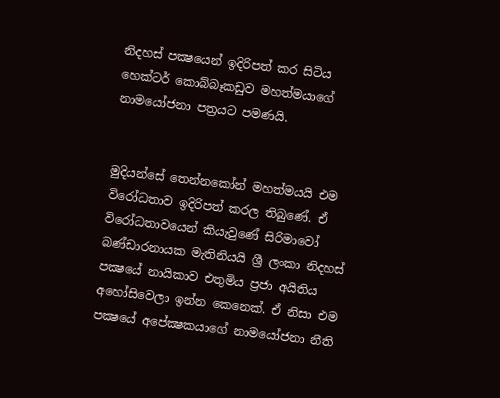නිදහස් පක්‍ෂයෙන් ඉදිරිපත් කර සිටිය හෙක්ටර් කොබ්බෑකඩුව මහත්මයාගේ නාමයෝජනා පත්‍රයට පමණයි.


මුදියන්සේ තෙන්නකෝන් මහත්මයයි එම විරෝධතාව ඉදිරිපත් කරල තිබුණේ. ඒ විරෝධතාවයෙන් කියැවුණේ සිරිමාවෝ බණ්ඩාරනායක මැතිනියයි ශ්‍රී ලංකා නිදහස් පක්‍ෂයේ නායිකාව එතුමිය ප්‍රජා අයිතිය අහෝසිවෙලා ඉන්න කෙනෙක්. ඒ නිසා එම පක්‍ෂයේ අපේක්‍ෂකයාගේ නාමයෝජනා නීති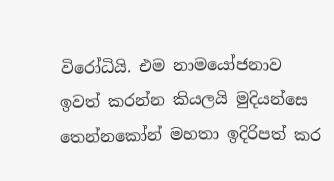විරෝධියි. එම නාමයෝජනාව ඉවත් කරන්න කියලයි මුදියන්සෙ තෙන්නකෝන් මහතා ඉදිරිපත් කර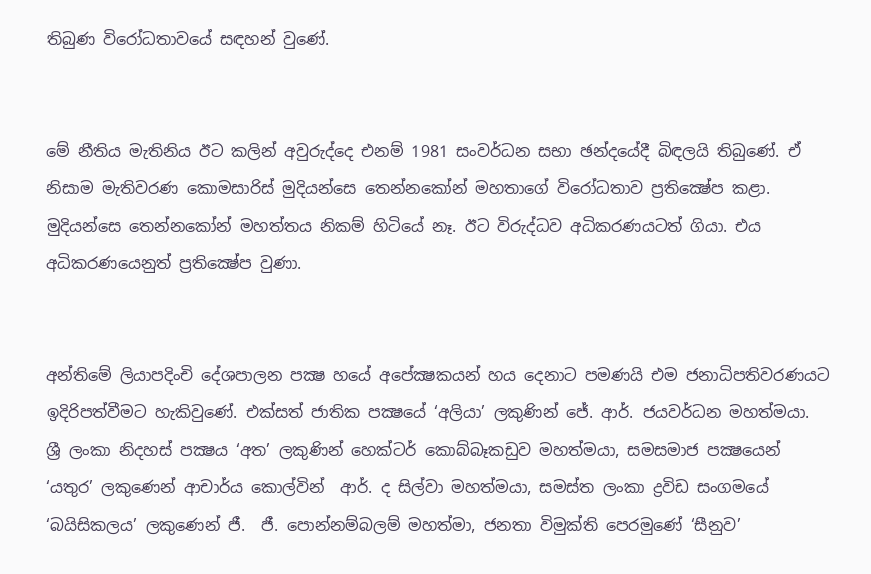තිබුණ විරෝධතාවයේ සඳහන් වුණේ.


මේ නීතිය මැතිනිය ඊට කලින් අවුරුද්දෙ එනම් 1981 සංවර්ධන සභා ඡන්දයේදී බිඳලයි තිබුණේ. ඒ නිසාම මැතිවරණ කොමසාරිස් මුදියන්සෙ තෙන්නකෝන් මහතාගේ විරෝධතාව ප්‍රතික්‍ෂේප කළා. මුදියන්සෙ තෙන්නකෝන් මහත්තය නිකම් හිටියේ නෑ. ඊට විරුද්ධව අධිකරණයටත් ගියා. එය අධිකරණයෙනුත් ප්‍රතික්‍ෂේප වුණා.


අන්තිමේ ලියාපදිංචි දේශපාලන පක්‍ෂ හයේ අපේක්‍ෂකයන් හය දෙනාට පමණයි එම ජනාධිපතිවරණයට ඉදිරිපත්වීමට හැකිවුණේ. එක්සත් ජාතික පක්‍ෂයේ ‘අලියා’ ලකුණින් ජේ. ආර්. ජයවර්ධන මහත්මයා. ශ්‍රී ලංකා නිදහස් පක්‍ෂය ‘අත’ ලකුණින් හෙක්ටර් කොබ්බෑකඩුව මහත්මයා, සමසමාජ පක්‍ෂයෙන් ‘යතුර’ ලකුණෙන් ආචාර්ය කොල්වින්  ආර්. ද සිල්වා මහත්මයා, සමස්ත ලංකා ද්‍රවිඩ සංගමයේ ‘බයිසිකලය’ ලකුණෙන් ජී.  ජී. පොන්නම්බලම් මහත්මා, ජනතා විමුක්ති පෙරමුණේ ‘සීනුව’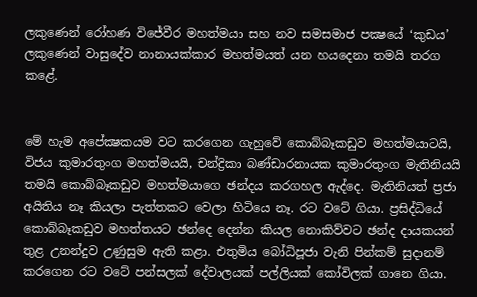ලකුණෙන් රෝහණ විජේවීර මහත්මයා සහ නව සමසමාජ පක්‍ෂයේ ‘කුඩය’ ලකුණෙන් වාසුදේව නානායක්කාර මහත්මයත් යන හයදෙනා තමයි තරග කළේ.


මේ හැම අපේක්‍ෂකයම වට කරගෙන ගැහුවේ කොබ්බෑකඩුව මහත්මයාටයි, විජය කුමාරතුංග මහත්මයයි, චන්ද්‍රිකා බණ්ඩාරනායක කුමාරතුංග මැතිනියයි තමයි කොබ්බෑකඩුව මහත්මයාගෙ ඡන්දය කරගහල ඇද්දෙ. මැතිනියත් ප්‍රජා අයිතිය නෑ කියලා පැත්තකට වෙලා හිටියෙ නෑ. රට වටේ ගියා. ප්‍රසිද්ධියේ කොබ්බෑකඩුව මහත්තයට ඡන්දෙ දෙන්න කියල නොකිව්වට ඡන්ද දායකයන් තුළ උනන්දුව උණුසුම ඇති කළා. එතුමිය බෝධිපූජා වැනි පින්කම් සුදානම් කරගෙන රට වටේ පන්සලක් දේවාලයක් පල්ලියක් කෝවිලක් ගානෙ ගියා.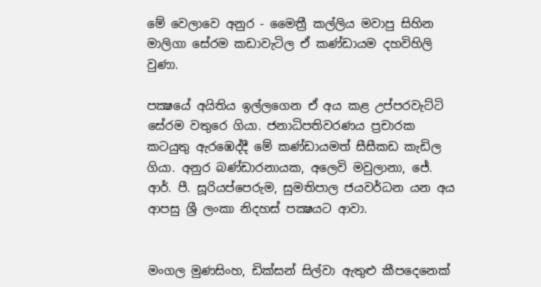මේ වෙලාවෙ අනුර - මෛත්‍රී කල්ලිය මවාපු සිහින මාලිගා සේරම කඩාවැටිල ඒ කණ්ඩායම දහවිහිලි වුණා.

පක්‍ෂයේ අයිතිය ඉල්ලගෙන ඒ අය කළ උප්පරවැට්ටි සේරම වතුරෙ ගියා. ජනාධිපතිවරණය ප්‍රචාරක කටයුතු ඇරඹෙද්දී මේ කණ්ඩායමත් සීසීකඩ කැඩිල ගියා. අනුර බණ්ඩාරනායක, අලෙවි මවුලානා, ජේ. ආර්. පී. සූරියප්පෙරුම, සුමතිපාල ජයවර්ධන යන අය ආපසු ශ්‍රී ලංකා නිදහස් පක්‍ෂයට ආවා.


මංගල මුණසිංහ, ඩික්සන් සිල්වා ඇතුළු කීපදෙනෙක්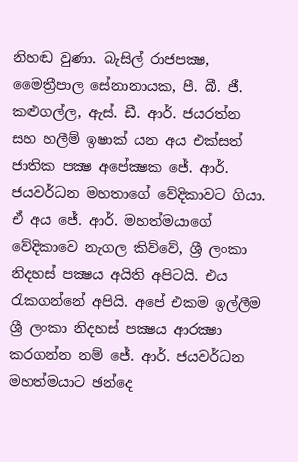නිහඬ වුණා. බැසිල් රාජපක්‍ෂ, මෛත්‍රීපාල සේනානායක, පී. බී. ජී. කළුගල්ල, ඇස්. ඩී. ආර්. ජයරත්න සහ හලීම් ඉෂාක් යන අය එක්සත් ජාතික පක්‍ෂ අපේක්‍ෂක ජේ. ආර්. ජයවර්ධන මහතාගේ වේදිකාවට ගියා. ඒ අය ජේ. ආර්. මහත්මයාගේ වේදිකාවෙ නැගල කිව්වේ, ශ්‍රී ලංකා නිදහස් පක්‍ෂය අයිති අපිටයි. එය රැකගන්නේ අපියි. අපේ එකම ඉල්ලීම ශ්‍රී ලංකා නිදහස් පක්‍ෂය ආරක්‍ෂා කරගන්න නම් ජේ. ආර්. ජයවර්ධන මහත්මයාට ඡන්දෙ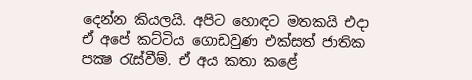දෙන්න කියලයි. අපිට හොඳට මතකයි එදා ඒ අපේ කට්ටිය ගොඩවුණ එක්සත් ජාතික පක්‍ෂ රැස්වීම්. ඒ අය කතා කළේ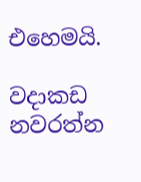එහෙමයි.

වදාකඩ නවරත්න